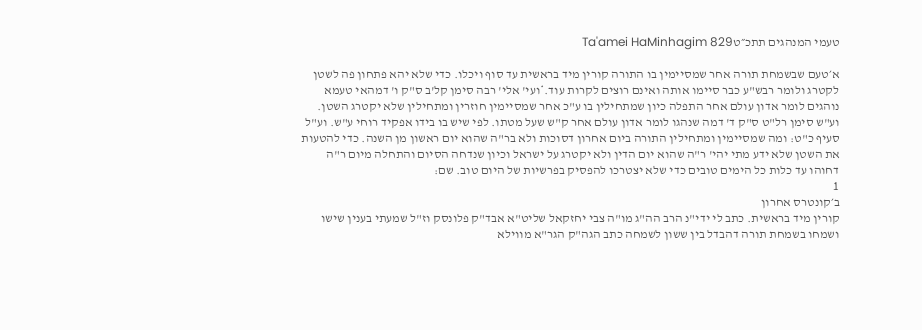טעמי המנהגים תתכ״טTa'amei HaMinhagim 829

א׳טעם שבשמחת תורה אחר שמסיימין בו התורה קורין מיד בראשית עד סוף ויכלו. כדי שלא יהא פתחון פה לשטן לקטרג ולומר רבש"ע כבר סיימו אותה ואינם רוצים לקרות עוד.*ועי' אלי' רבה סימן קל'ב ס"ק ו' דמהאי טעמא נוהגים לומר אדון עולם אחר התפלה כיון שמתחילין בו ע"כ אחר שמסיימין חוזרין ומתחילין שלא יקטרג השטן. וע"ש סימן רל"ט ס"ק ד' דמה שנהגו לומר אדון עולם אחר ק"ש שעל מטתו. לפי שיש בו בידו אפקיד רוחי ע"ש. וע"ל סעיף כ"ט: ומה שמסיימין ומתחילין התורה ביום אחרון דסוכות ולא בר"ה שהוא יום ראשון מן השנה. כדי להטעות את השטן שלא ידע מתי יהי' ר"ה שהוא יום הדין ולא יקטרג על ישראל וכיון שנדחה הסיום והתחלה מיום ר"ה דחוהו עד כלות כל הימים טובים כדי שלא יצטרכו להפסיק בפרשיות של היום טוב. שם:
1
ב׳קונטרס אחרון
קורין מיד בראשית. כתב לי ידי"נ הרב הה"ג מו"ה צבי יחזקאל שליט"א אבד"ק פלונסק וז"ל שמעתי בענין שישו ושמחו בשמחת תורה דהבדל בין ששון לשמחה כתב הגה"ק הגר"א מווילא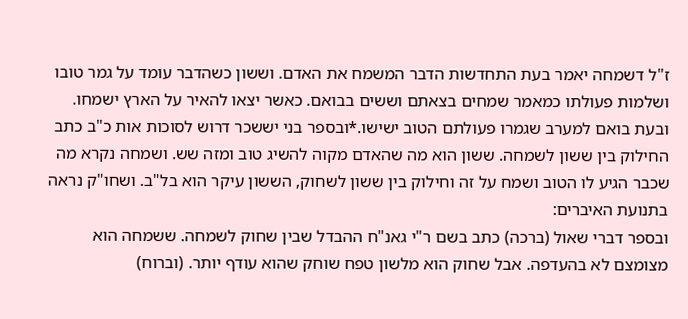ז"ל דשמחה יאמר בעת התחדשות הדבר המשמח את האדם. וששון כשהדבר עומד על גמר טובו ושלמות פעולתו כמאמר שמחים בצאתם וששים בבואם. כאשר יצאו להאיר על הארץ ישמחו. ובעת בואם למערב שגמרו פעולתם הטוב ישישו.*ובספר בני יששכר דרוש לסוכות אות כ"ב כתב החילוק בין ששון לשמחה. ששון הוא מה שהאדם מקוה להשיג טוב ומזה שש. ושמחה נקרא מה שכבר הגיע לו הטוב ושמח על זה וחילוק בין ששון לשחוק, הששון עיקר הוא בל"ב. ושחו"ק נראה בתנועת האיברים:
ובספר דברי שאול (ברכה) כתב בשם ר"י גאנ"ח ההבדל שבין שחוק לשמחה. ששמחה הוא מצומצם לא בהעדפה. אבל שחוק הוא מלשון טפח שוחק שהוא עודף יותר. (וברוח)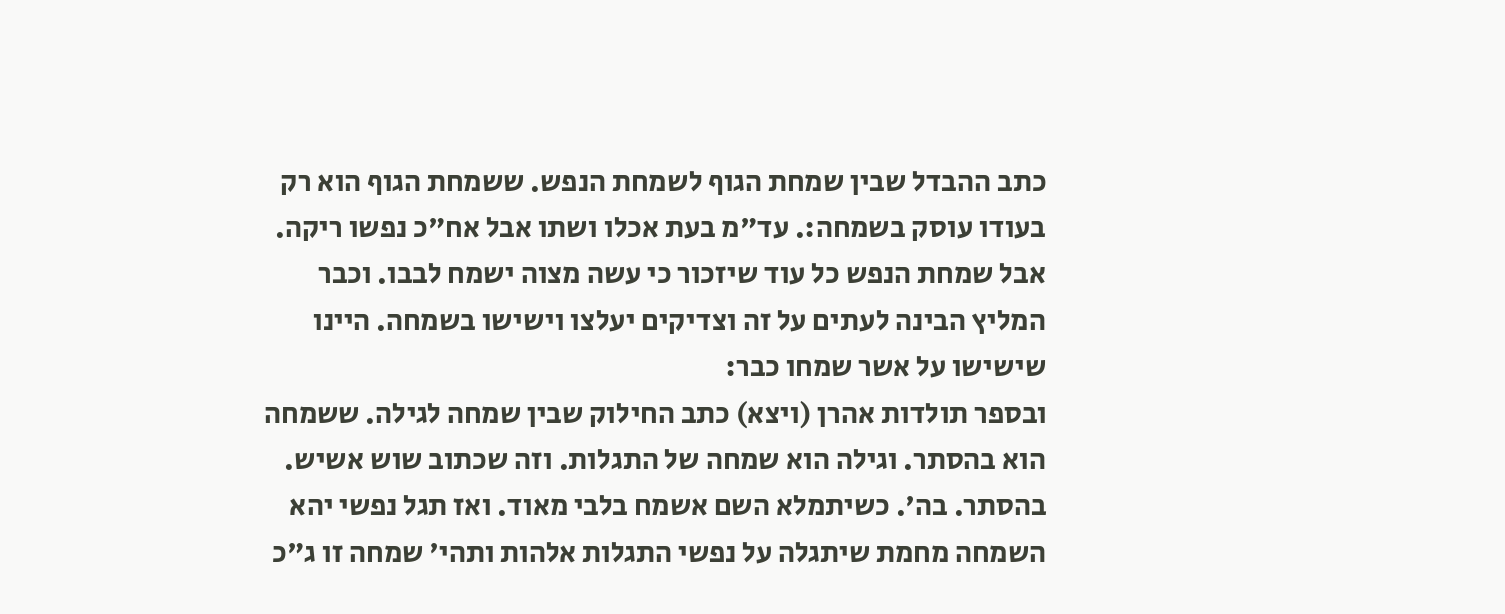כתב ההבדל שבין שמחת הגוף לשמחת הנפש. ששמחת הגוף הוא רק בעודו עוסק בשמחה:. עד"מ בעת אכלו ושתו אבל אח"כ נפשו ריקה. אבל שמחת הנפש כל עוד שיזכור כי עשה מצוה ישמח לבבו. וכבר המליץ הבינה לעתים על זה וצדיקים יעלצו וישישו בשמחה. היינו שישישו על אשר שמחו כבר:
ובספר תולדות אהרן (ויצא) כתב החילוק שבין שמחה לגילה. ששמחה הוא בהסתר. וגילה הוא שמחה של התגלות. וזה שכתוב שוש אשיש. בהסתר. בה'. כשיתמלא השם אשמח בלבי מאוד. ואז תגל נפשי יהא השמחה מחמת שיתגלה על נפשי התגלות אלהות ותהי' שמחה זו ג"כ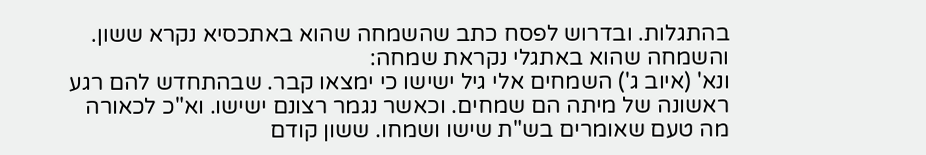בהתגלות. ובדרוש לפסח כתב שהשמחה שהוא באתכסיא נקרא ששון. והשמחה שהוא באתגלי נקראת שמחה:
ונא' (איוב ג') השמחים אלי גיל ישישו כי ימצאו קבר. שבהתחדש להם רגע ראשונה של מיתה הם שמחים. וכאשר נגמר רצונם ישישו. וא"כ לכאורה מה טעם שאומרים בש"ת שישו ושמחו. ששון קודם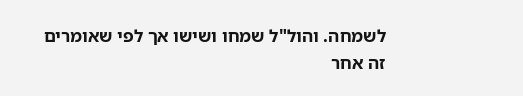לשמחה. והול"ל שמחו ושישו אך לפי שאומרים זה אחר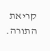קריאת התורה.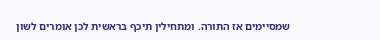שמסיימים אז התורה. ומתחילין תיכף בראשית לכן אומרים לשון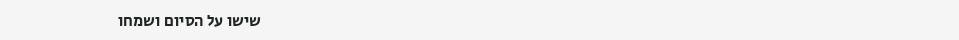שישו על הסיום ושמחו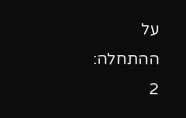על ההתחלה:
2